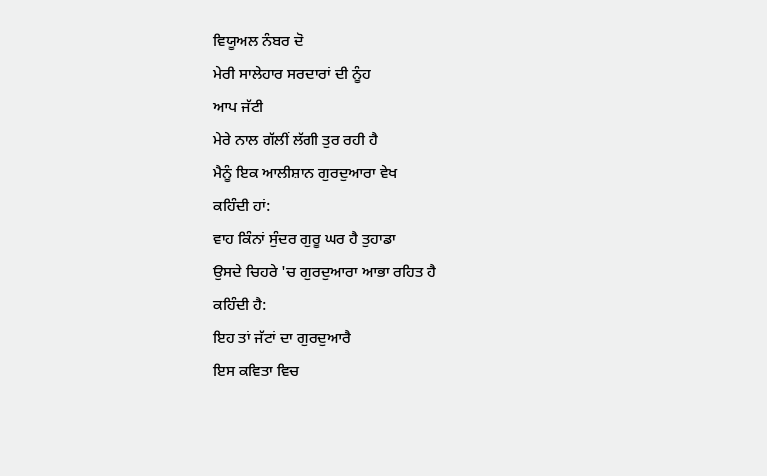ਵਿਯੂਅਲ ਨੰਬਰ ਦੋ
ਮੇਰੀ ਸਾਲੇਹਾਰ ਸਰਦਾਰਾਂ ਦੀ ਨੂੰਹ
ਆਪ ਜੱਟੀ
ਮੇਰੇ ਨਾਲ ਗੱਲੀਂ ਲੱਗੀ ਤੁਰ ਰਹੀ ਹੈ
ਮੈਨੂੰ ਇਕ ਆਲੀਸ਼ਾਨ ਗੁਰਦੁਆਰਾ ਵੇਖ
ਕਹਿੰਦੀ ਹਾਂ:
ਵਾਹ ਕਿੰਨਾਂ ਸੁੰਦਰ ਗੁਰੂ ਘਰ ਹੈ ਤੁਹਾਡਾ
ਉਸਦੇ ਚਿਹਰੇ 'ਚ ਗੁਰਦੁਆਰਾ ਆਭਾ ਰਹਿਤ ਹੈ
ਕਹਿੰਦੀ ਹੈ:
ਇਹ ਤਾਂ ਜੱਟਾਂ ਦਾ ਗੁਰਦੁਆਰੈ
ਇਸ ਕਵਿਤਾ ਵਿਚ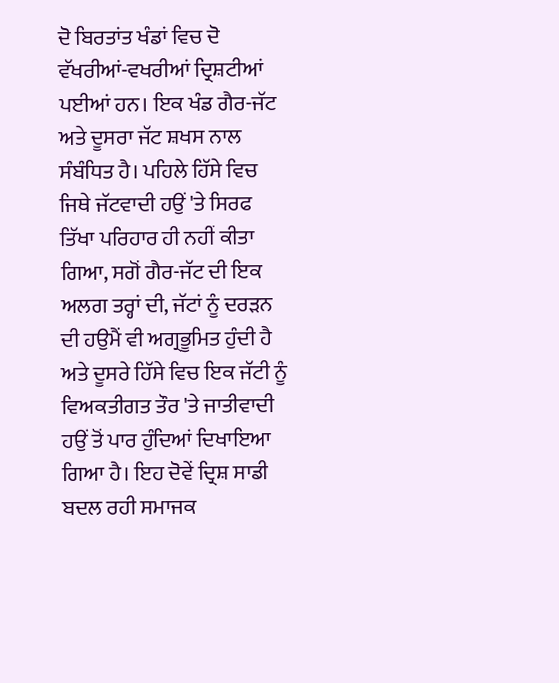ਦੋ ਬਿਰਤਾਂਤ ਖੰਡਾਂ ਵਿਚ ਦੋ ਵੱਖਰੀਆਂ-ਵਖਰੀਆਂ ਦ੍ਰਿਸ਼ਟੀਆਂ ਪਈਆਂ ਹਨ। ਇਕ ਖੰਡ ਗੈਰ-ਜੱਟ ਅਤੇ ਦੂਸਰਾ ਜੱਟ ਸ਼ਖਸ ਨਾਲ ਸੰਬੰਧਿਤ ਹੈ। ਪਹਿਲੇ ਹਿੱਸੇ ਵਿਚ ਜਿਥੇ ਜੱਟਵਾਦੀ ਹਉਂ 'ਤੇ ਸਿਰਫ ਤਿੱਖਾ ਪਰਿਹਾਰ ਹੀ ਨਹੀਂ ਕੀਤਾ ਗਿਆ, ਸਗੋਂ ਗੈਰ-ਜੱਟ ਦੀ ਇਕ ਅਲਗ ਤਰ੍ਹਾਂ ਦੀ, ਜੱਟਾਂ ਨੂੰ ਦਰੜਨ ਦੀ ਹਉਮੈਂ ਵੀ ਅਗ੍ਰਭੂਮਿਤ ਹੁੰਦੀ ਹੈ ਅਤੇ ਦੂਸਰੇ ਹਿੱਸੇ ਵਿਚ ਇਕ ਜੱਟੀ ਨੂੰ ਵਿਅਕਤੀਗਤ ਤੌਰ 'ਤੇ ਜਾਤੀਵਾਦੀ ਹਉਂ ਤੋਂ ਪਾਰ ਹੁੰਦਿਆਂ ਦਿਖਾਇਆ ਗਿਆ ਹੈ। ਇਹ ਦੋਵੇਂ ਦ੍ਰਿਸ਼ ਸਾਡੀ ਬਦਲ ਰਹੀ ਸਮਾਜਕ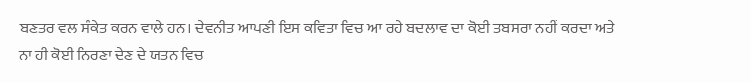ਬਣਤਰ ਵਲ ਸੰਕੇਤ ਕਰਨ ਵਾਲੇ ਹਨ। ਦੇਵਨੀਤ ਆਪਣੀ ਇਸ ਕਵਿਤਾ ਵਿਚ ਆ ਰਹੇ ਬਦਲਾਵ ਦਾ ਕੋਈ ਤਬਸਰਾ ਨਹੀਂ ਕਰਦਾ ਅਤੇ ਨਾ ਹੀ ਕੋਈ ਨਿਰਣਾ ਦੇਣ ਦੇ ਯਤਨ ਵਿਚ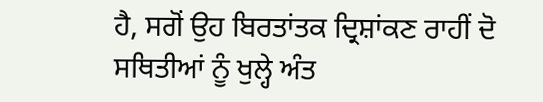ਹੈ, ਸਗੋਂ ਉਹ ਬਿਰਤਾਂਤਕ ਦ੍ਰਿਸ਼ਾਂਕਣ ਰਾਹੀਂ ਦੋ ਸਥਿਤੀਆਂ ਨੂੰ ਖੁਲ੍ਹੇ ਅੰਤ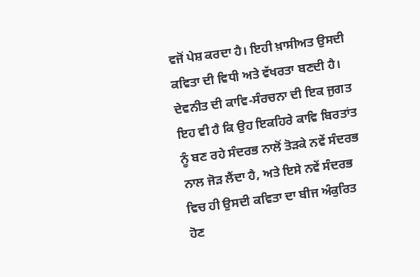ਵਜੋਂ ਪੇਸ਼ ਕਰਦਾ ਹੈ। ਇਹੀ ਖ਼ਾਸੀਅਤ ਉਸਦੀ ਕਵਿਤਾ ਦੀ ਵਿਧੀ ਅਤੇ ਵੱਖਰਤਾ ਬਣਦੀ ਹੈ।
ਦੇਵਨੀਤ ਦੀ ਕਾਵਿ-ਸੰਰਚਨਾ ਦੀ ਇਕ ਜੁਗਤ ਇਹ ਵੀ ਹੈ ਕਿ ਉਹ ਇਕਹਿਰੇ ਕਾਵਿ ਬਿਰਤਾਂਤ ਨੂੰ ਬਣ ਰਹੇ ਸੰਦਰਭ ਨਾਲੋਂ ਤੋੜਕੇ ਨਵੇਂ ਸੰਦਰਭ ਨਾਲ ਜੋੜ ਲੈਂਦਾ ਹੈ, ਅਤੇ ਇਸੇ ਨਵੇਂ ਸੰਦਰਭ ਵਿਚ ਹੀ ਉਸਦੀ ਕਵਿਤਾ ਦਾ ਬੀਜ ਅੰਕੁਰਿਤ ਹੋਣ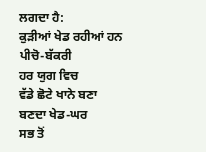ਲਗਦਾ ਹੈ:
ਕੁੜੀਆਂ ਖੇਡ ਰਹੀਆਂ ਹਨ
ਪੀਚੋ-ਬੱਕਰੀ
ਹਰ ਯੁਗ ਵਿਚ
ਵੱਡੇ ਛੋਟੇ ਖਾਨੇ ਬਣਾ ਬਣਦਾ ਖੇਡ-ਘਰ
ਸਭ ਤੋਂ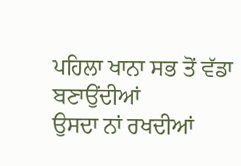ਪਹਿਲਾ ਖਾਨਾ ਸਭ ਤੋਂ ਵੱਡਾ ਬਣਾਉਂਦੀਆਂ
ਉਸਦਾ ਨਾਂ ਰਖਦੀਆਂ